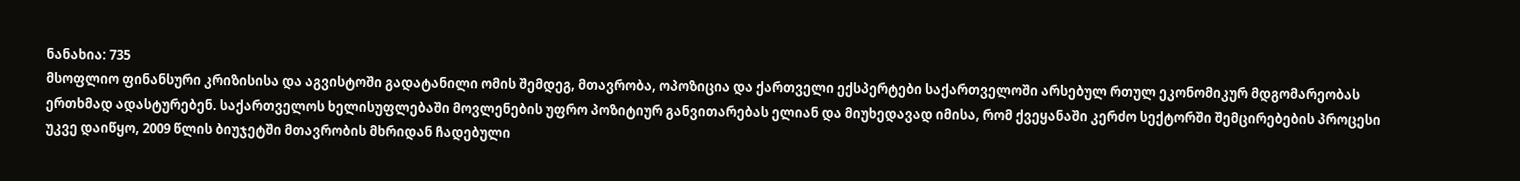ნანახია: 735
მსოფლიო ფინანსური კრიზისისა და აგვისტოში გადატანილი ომის შემდეგ, მთავრობა, ოპოზიცია და ქართველი ექსპერტები საქართველოში არსებულ რთულ ეკონომიკურ მდგომარეობას ერთხმად ადასტურებენ. საქართველოს ხელისუფლებაში მოვლენების უფრო პოზიტიურ განვითარებას ელიან და მიუხედავად იმისა, რომ ქვეყანაში კერძო სექტორში შემცირებების პროცესი უკვე დაიწყო, 2009 წლის ბიუჯეტში მთავრობის მხრიდან ჩადებული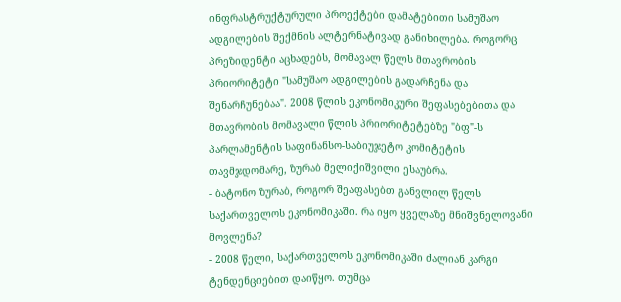ინფრასტრუქტურული პროექტები დამატებითი სამუშაო ადგილების შექმნის ალტერნატივად განიხილება. როგორც პრეზიდენტი აცხადებს, მომავალ წელს მთავრობის პრიორიტეტი "სამუშაო ადგილების გადარჩენა და შენარჩუნებაა". 2008 წლის ეკონომიკური შეფასებებითა და მთავრობის მომავალი წლის პრიორიტეტებზე "ბფ"-ს პარლამენტის საფინანსო-საბიუჯეტო კომიტეტის თავმჯდომარე, ზურაბ მელიქიშვილი ესაუბრა.
- ბატონო ზურაბ, როგორ შეაფასებთ განვლილ წელს საქართველოს ეკონომიკაში. რა იყო ყველაზე მნიშვნელოვანი მოვლენა?
- 2008 წელი, საქართველოს ეკონომიკაში ძალიან კარგი ტენდენციებით დაიწყო. თუმცა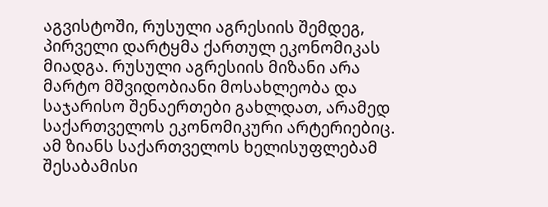აგვისტოში, რუსული აგრესიის შემდეგ, პირველი დარტყმა ქართულ ეკონომიკას მიადგა. რუსული აგრესიის მიზანი არა მარტო მშვიდობიანი მოსახლეობა და საჯარისო შენაერთები გახლდათ, არამედ საქართველოს ეკონომიკური არტერიებიც. ამ ზიანს საქართველოს ხელისუფლებამ შესაბამისი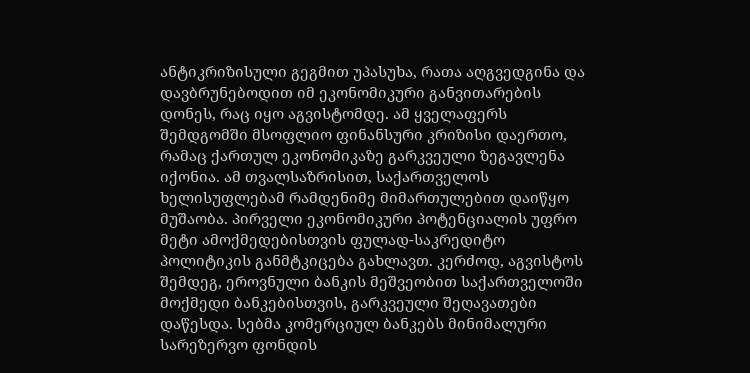ანტიკრიზისული გეგმით უპასუხა, რათა აღგვედგინა და დავბრუნებოდით იმ ეკონომიკური განვითარების დონეს, რაც იყო აგვისტომდე. ამ ყველაფერს შემდგომში მსოფლიო ფინანსური კრიზისი დაერთო, რამაც ქართულ ეკონომიკაზე გარკვეული ზეგავლენა იქონია. ამ თვალსაზრისით, საქართველოს ხელისუფლებამ რამდენიმე მიმართულებით დაიწყო მუშაობა. პირველი ეკონომიკური პოტენციალის უფრო მეტი ამოქმედებისთვის ფულად-საკრედიტო პოლიტიკის განმტკიცება გახლავთ. კერძოდ, აგვისტოს შემდეგ, ეროვნული ბანკის მეშვეობით საქართველოში მოქმედი ბანკებისთვის, გარკვეული შეღავათები დაწესდა. სებმა კომერციულ ბანკებს მინიმალური სარეზერვო ფონდის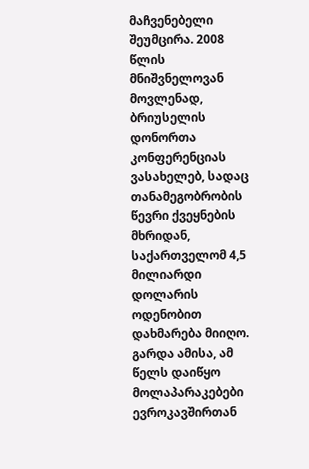მაჩვენებელი შეუმცირა. 2008 წლის მნიშვნელოვან მოვლენად, ბრიუსელის დონორთა კონფერენციას ვასახელებ, სადაც თანამეგობრობის წევრი ქვეყნების მხრიდან, საქართველომ 4,5 მილიარდი დოლარის ოდენობით დახმარება მიიღო. გარდა ამისა, ამ წელს დაიწყო მოლაპარაკებები ევროკავშირთან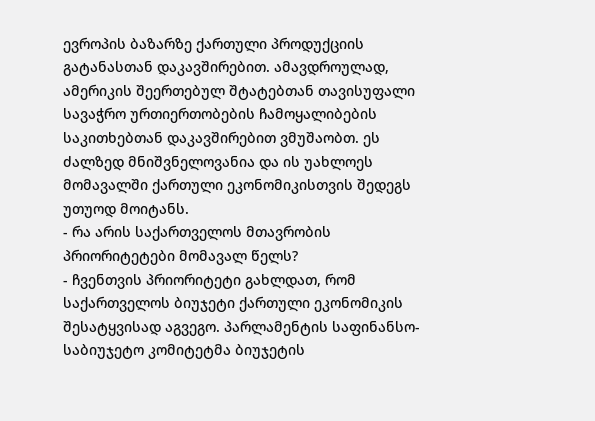ევროპის ბაზარზე ქართული პროდუქციის გატანასთან დაკავშირებით. ამავდროულად, ამერიკის შეერთებულ შტატებთან თავისუფალი სავაჭრო ურთიერთობების ჩამოყალიბების საკითხებთან დაკავშირებით ვმუშაობთ. ეს ძალზედ მნიშვნელოვანია და ის უახლოეს მომავალში ქართული ეკონომიკისთვის შედეგს უთუოდ მოიტანს.
- რა არის საქართველოს მთავრობის პრიორიტეტები მომავალ წელს?
- ჩვენთვის პრიორიტეტი გახლდათ, რომ საქართველოს ბიუჯეტი ქართული ეკონომიკის შესატყვისად აგვეგო. პარლამენტის საფინანსო-საბიუჯეტო კომიტეტმა ბიუჯეტის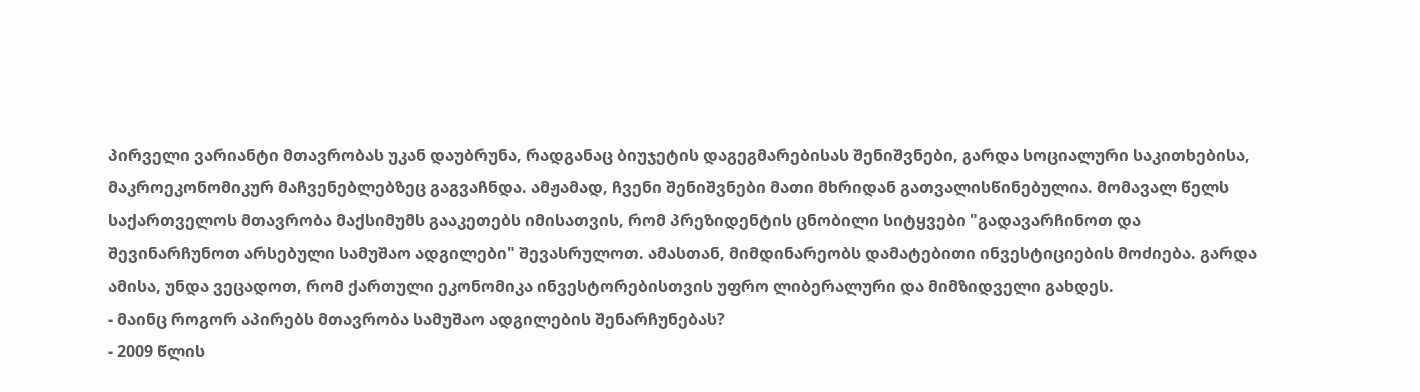პირველი ვარიანტი მთავრობას უკან დაუბრუნა, რადგანაც ბიუჯეტის დაგეგმარებისას შენიშვნები, გარდა სოციალური საკითხებისა, მაკროეკონომიკურ მაჩვენებლებზეც გაგვაჩნდა. ამჟამად, ჩვენი შენიშვნები მათი მხრიდან გათვალისწინებულია. მომავალ წელს საქართველოს მთავრობა მაქსიმუმს გააკეთებს იმისათვის, რომ პრეზიდენტის ცნობილი სიტყვები "გადავარჩინოთ და შევინარჩუნოთ არსებული სამუშაო ადგილები" შევასრულოთ. ამასთან, მიმდინარეობს დამატებითი ინვესტიციების მოძიება. გარდა ამისა, უნდა ვეცადოთ, რომ ქართული ეკონომიკა ინვესტორებისთვის უფრო ლიბერალური და მიმზიდველი გახდეს.
- მაინც როგორ აპირებს მთავრობა სამუშაო ადგილების შენარჩუნებას?
- 2009 წლის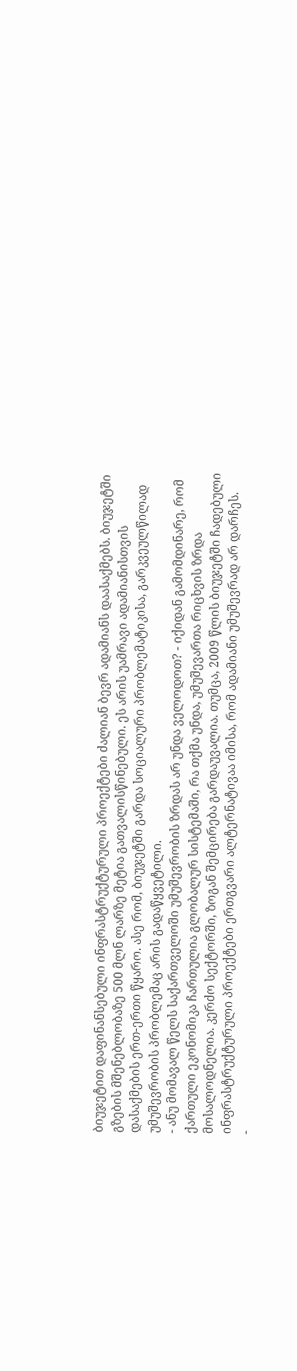ბიუჯეტით დაფინანსებული ინფრასტრუქტურული პროექტები ძალიან ბევრ ადამიანს დაასაქმებს. ბიუჯეტში გზების მშენებლობაზე 500 მლნ ლარზე მეტია გათვალისწინებული. ეს არის უამრავი ადამიანისთვის დასაქმების ერთ-ერთი წყარო. ასე რომ, ბიუჯეტში გარდა სოციალური პრობლემატიკისა, გარკვეულწილად უმუშევრობის პრობლემაც არის გადაწყვეტილი.
- ანუ მომავალ წელს საქართველოში უმუშევრობის ზრდას არ უნდა ველოდოთ? - იქიდან გამომდინარე, რომ ქართული ეკონომიკა ჩართულია გლობალურ სისტემაში, რა თქმა უნდა, უმუშევართა რიცხვის ზრდა მოსალოდნელია. კერძო სექტორში, ზოგან შემცირება გარდაუვალია. თუმცა, 2009 წლის ბიუჯეტში ჩადებული ინფრასტრუქტურული პროექტები ერთგვარი ალტერნატივაა იმისა, რომ ადამიანი უმუშევრად არ დარჩეს.
-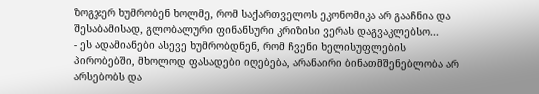ზოგჯერ ხუმრობენ ხოლმე, რომ საქართველოს ეკონომიკა არ გააჩნია და შესაბამისად, გლობალური ფინანსური კრიზისი ვერას დაგვაკლებსო...
- ეს ადამიანები ასევე ხუმრობდნენ, რომ ჩვენი ხელისუფლების პირობებში, მხოლოდ ფასადები იღებება, არანაირი ბინათმშენებლობა არ არსებობს და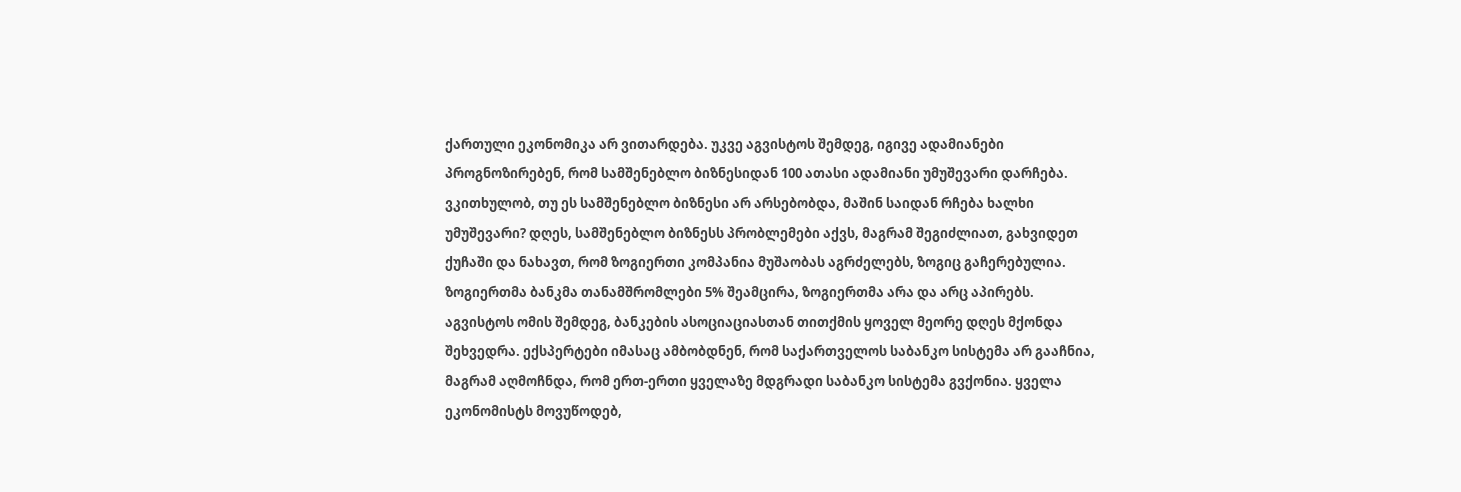ქართული ეკონომიკა არ ვითარდება. უკვე აგვისტოს შემდეგ, იგივე ადამიანები პროგნოზირებენ, რომ სამშენებლო ბიზნესიდან 100 ათასი ადამიანი უმუშევარი დარჩება. ვკითხულობ, თუ ეს სამშენებლო ბიზნესი არ არსებობდა, მაშინ საიდან რჩება ხალხი უმუშევარი? დღეს, სამშენებლო ბიზნესს პრობლემები აქვს, მაგრამ შეგიძლიათ, გახვიდეთ ქუჩაში და ნახავთ, რომ ზოგიერთი კომპანია მუშაობას აგრძელებს, ზოგიც გაჩერებულია. ზოგიერთმა ბანკმა თანამშრომლები 5% შეამცირა, ზოგიერთმა არა და არც აპირებს. აგვისტოს ომის შემდეგ, ბანკების ასოციაციასთან თითქმის ყოველ მეორე დღეს მქონდა შეხვედრა. ექსპერტები იმასაც ამბობდნენ, რომ საქართველოს საბანკო სისტემა არ გააჩნია, მაგრამ აღმოჩნდა, რომ ერთ-ერთი ყველაზე მდგრადი საბანკო სისტემა გვქონია. ყველა ეკონომისტს მოვუწოდებ,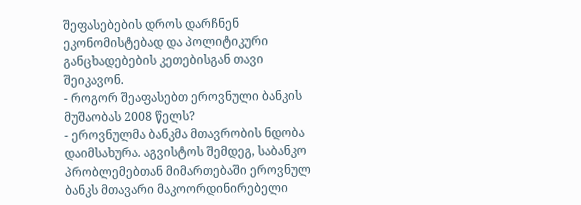შეფასებების დროს დარჩნენ ეკონომისტებად და პოლიტიკური განცხადებების კეთებისგან თავი შეიკავონ.
- როგორ შეაფასებთ ეროვნული ბანკის მუშაობას 2008 წელს?
- ეროვნულმა ბანკმა მთავრობის ნდობა დაიმსახურა. აგვისტოს შემდეგ, საბანკო პრობლემებთან მიმართებაში ეროვნულ ბანკს მთავარი მაკოორდინირებელი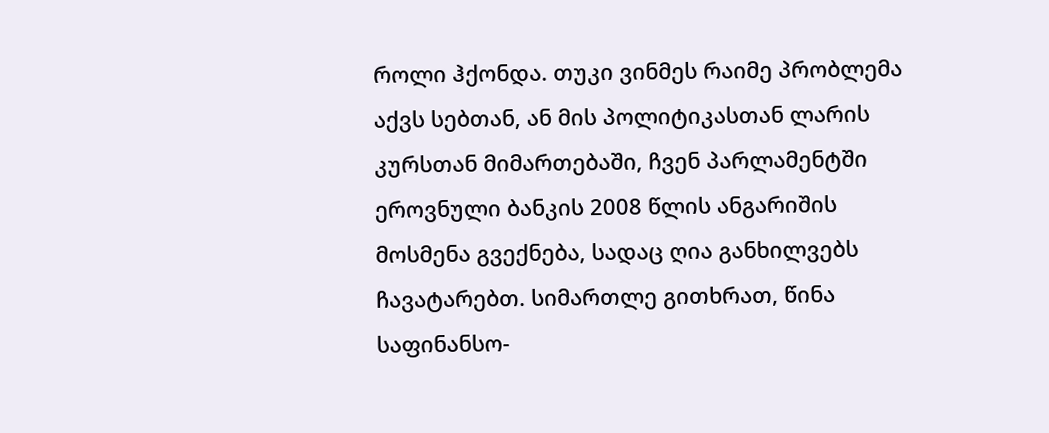როლი ჰქონდა. თუკი ვინმეს რაიმე პრობლემა აქვს სებთან, ან მის პოლიტიკასთან ლარის კურსთან მიმართებაში, ჩვენ პარლამენტში ეროვნული ბანკის 2008 წლის ანგარიშის მოსმენა გვექნება, სადაც ღია განხილვებს ჩავატარებთ. სიმართლე გითხრათ, წინა საფინანსო-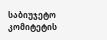საბიუჯეტო კომიტეტის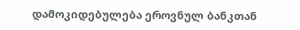დამოკიდებულება ეროვნულ ბანკთან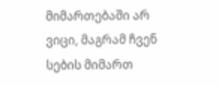მიმართებაში არ ვიცი, მაგრამ ჩვენ სების მიმართ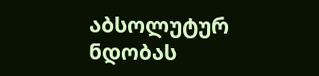აბსოლუტურ ნდობას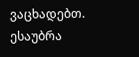ვაცხადებთ.
ესაუბრა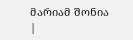მარიამ შონია
|